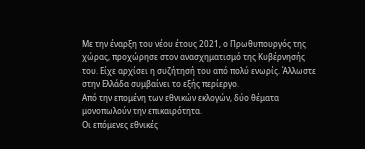Με την έναρξη του νέου έτους 2021, ο Πρωθυπουργός της χώρας, προχώρησε στον ανασχηματισμό της Κυβέρνησής του. Είχε αρχίσει η συζήτησή του από πολύ ενωρίς. Άλλωστε στην Ελλάδα συμβαίνει το εξής περίεργο.
Από την επομένη των εθνικών εκλογών, δύο θέματα μονοπωλούν την επικαιρότητα.
Οι επόμενες εθνικές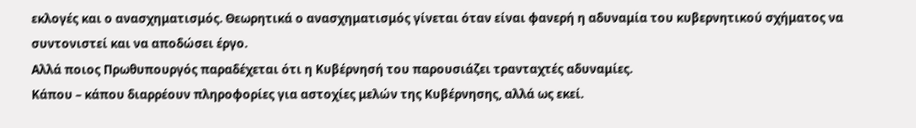εκλογές και ο ανασχηματισμός. Θεωρητικά ο ανασχηματισμός γίνεται όταν είναι φανερή η αδυναμία του κυβερνητικού σχήματος να συντονιστεί και να αποδώσει έργο.
Αλλά ποιος Πρωθυπουργός παραδέχεται ότι η Κυβέρνησή του παρουσιάζει τρανταχτές αδυναμίες.
Κάπου – κάπου διαρρέουν πληροφορίες για αστοχίες μελών της Κυβέρνησης, αλλά ως εκεί.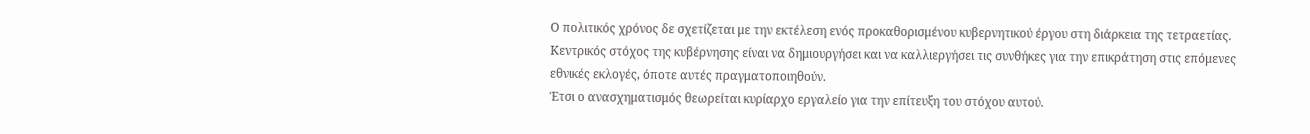Ο πολιτικός χρόνος δε σχετίζεται με την εκτέλεση ενός προκαθορισμένου κυβερνητικού έργου στη διάρκεια της τετραετίας. Κεντρικός στόχος της κυβέρνησης είναι να δημιουργήσει και να καλλιεργήσει τις συνθήκες για την επικράτηση στις επόμενες εθνικές εκλογές, όποτε αυτές πραγματοποιηθούν.
Έτσι ο ανασχηματισμός θεωρείται κυρίαρχο εργαλείο για την επίτευξη του στόχου αυτού.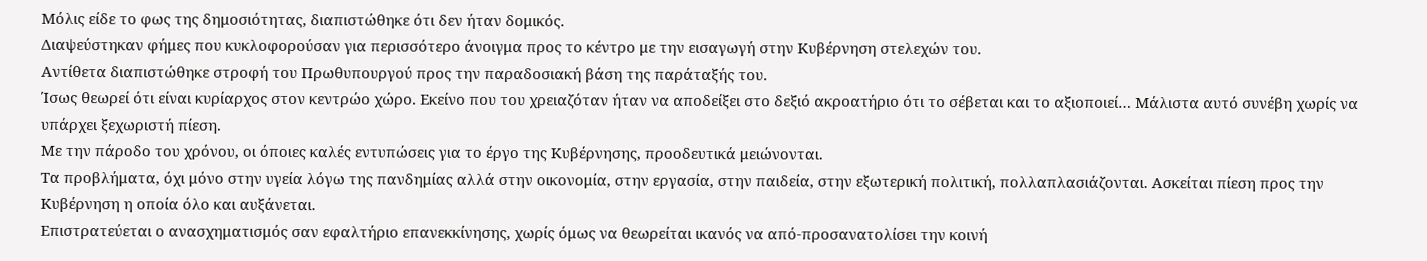Μόλις είδε το φως της δημοσιότητας, διαπιστώθηκε ότι δεν ήταν δομικός.
Διαψεύστηκαν φήμες που κυκλοφορούσαν για περισσότερο άνοιγμα προς το κέντρο με την εισαγωγή στην Κυβέρνηση στελεχών του.
Αντίθετα διαπιστώθηκε στροφή του Πρωθυπουργού προς την παραδοσιακή βάση της παράταξής του.
Ίσως θεωρεί ότι είναι κυρίαρχος στον κεντρώο χώρο. Εκείνο που του χρειαζόταν ήταν να αποδείξει στο δεξιό ακροατήριο ότι το σέβεται και το αξιοποιεί… Μάλιστα αυτό συνέβη χωρίς να υπάρχει ξεχωριστή πίεση.
Με την πάροδο του χρόνου, οι όποιες καλές εντυπώσεις για το έργο της Κυβέρνησης, προοδευτικά μειώνονται.
Τα προβλήματα, όχι μόνο στην υγεία λόγω της πανδημίας αλλά στην οικονομία, στην εργασία, στην παιδεία, στην εξωτερική πολιτική, πολλαπλασιάζονται. Ασκείται πίεση προς την Κυβέρνηση η οποία όλο και αυξάνεται.
Επιστρατεύεται ο ανασχηματισμός σαν εφαλτήριο επανεκκίνησης, χωρίς όμως να θεωρείται ικανός να από-προσανατολίσει την κοινή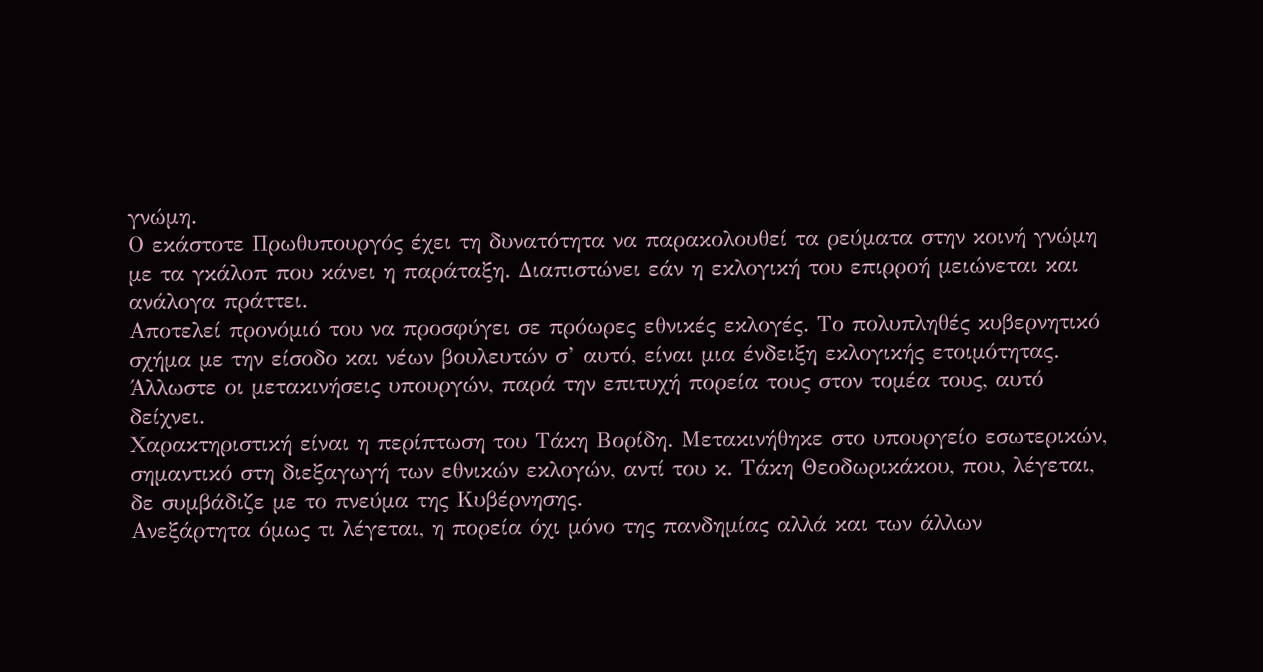γνώμη.
Ο εκάστοτε Πρωθυπουργός έχει τη δυνατότητα να παρακολουθεί τα ρεύματα στην κοινή γνώμη με τα γκάλοπ που κάνει η παράταξη. Διαπιστώνει εάν η εκλογική του επιρροή μειώνεται και ανάλογα πράττει.
Αποτελεί προνόμιό του να προσφύγει σε πρόωρες εθνικές εκλογές. Το πολυπληθές κυβερνητικό σχήμα με την είσοδο και νέων βουλευτών σ’ αυτό, είναι μια ένδειξη εκλογικής ετοιμότητας.
Άλλωστε οι μετακινήσεις υπουργών, παρά την επιτυχή πορεία τους στον τομέα τους, αυτό δείχνει.
Χαρακτηριστική είναι η περίπτωση του Τάκη Βορίδη. Μετακινήθηκε στο υπουργείο εσωτερικών, σημαντικό στη διεξαγωγή των εθνικών εκλογών, αντί του κ. Τάκη Θεοδωρικάκου, που, λέγεται, δε συμβάδιζε με το πνεύμα της Κυβέρνησης.
Ανεξάρτητα όμως τι λέγεται, η πορεία όχι μόνο της πανδημίας αλλά και των άλλων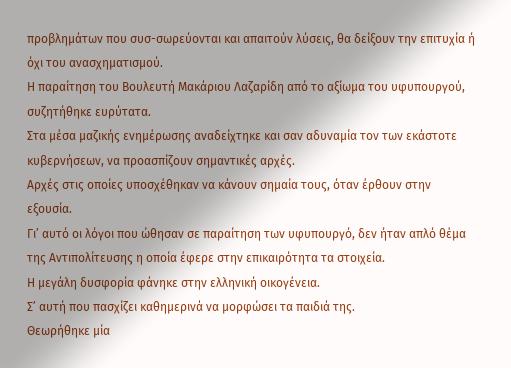προβλημάτων που συσ-σωρεύονται και απαιτούν λύσεις, θα δείξουν την επιτυχία ή όχι του ανασχηματισμού.
Η παραίτηση του Βουλευτή Μακάριου Λαζαρίδη από το αξίωμα του υφυπουργού, συζητήθηκε ευρύτατα.
Στα μέσα μαζικής ενημέρωσης αναδείχτηκε και σαν αδυναμία τον των εκάστοτε κυβερνήσεων, να προασπίζουν σημαντικές αρχές.
Αρχές στις οποίες υποσχέθηκαν να κάνουν σημαία τους, όταν έρθουν στην εξουσία.
Γι’ αυτό οι λόγοι που ώθησαν σε παραίτηση των υφυπουργό, δεν ήταν απλό θέμα της Αντιπολίτευσης η οποία έφερε στην επικαιρότητα τα στοιχεία.
Η μεγάλη δυσφορία φάνηκε στην ελληνική οικογένεια.
Σ’ αυτή που πασχίζει καθημερινά να μορφώσει τα παιδιά της.
Θεωρήθηκε μία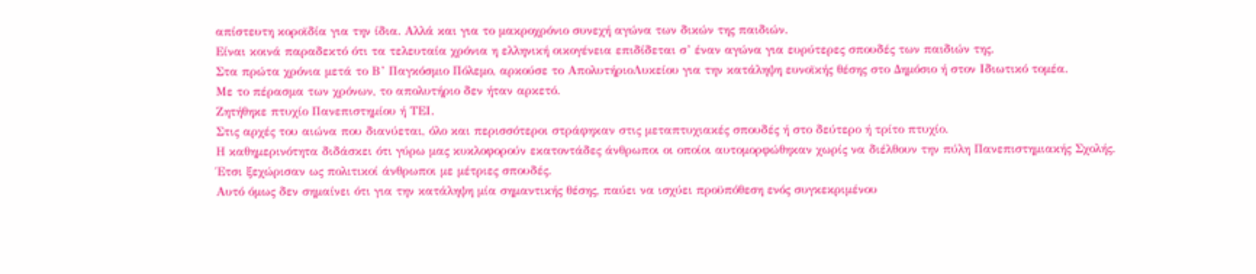απίστευτη κοροϊδία για την ίδια. Αλλά και για το μακροχρόνιο συνεχή αγώνα των δικών της παιδιών.
Είναι κοινά παραδεκτό ότι τα τελευταία χρόνια η ελληνική οικογένεια επιδίδεται σ’ έναν αγώνα για ευρύτερες σπουδές των παιδιών της.
Στα πρώτα χρόνια μετά το Β’ Παγκόσμιο Πόλεμο, αρκούσε το ΑπολυτήριοΛυκείου για την κατάληψη ευνοϊκής θέσης στο Δημόσιο ή στον Ιδιωτικό τομέα.
Με το πέρασμα των χρόνων, το απολυτήριο δεν ήταν αρκετό.
Ζητήθηκε πτυχίο Πανεπιστημίου ή ΤΕΙ.
Στις αρχές του αιώνα που διανύεται, όλο και περισσότεροι στράφηκαν στις μεταπτυχιακές σπουδές ή στο δεύτερο ή τρίτο πτυχίο.
Η καθημερινότητα διδάσκει ότι γύρω μας κυκλοφορούν εκατοντάδες άνθρωποι οι οποίοι αυτομορφώθηκαν χωρίς να διέλθουν την πύλη Πανεπιστημιακής Σχολής.
Έτσι ξεχώρισαν ως πολιτικοί άνθρωποι με μέτριες σπουδές.
Αυτό όμως δεν σημαίνει ότι για την κατάληψη μία σημαντικής θέσης, παύει να ισχύει προϋπόθεση ενός συγκεκριμένου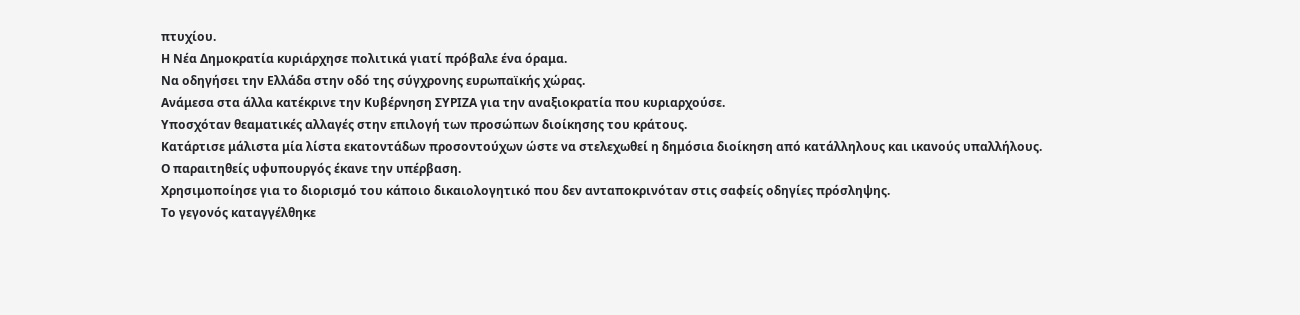πτυχίου.
Η Νέα Δημοκρατία κυριάρχησε πολιτικά γιατί πρόβαλε ένα όραμα.
Να οδηγήσει την Ελλάδα στην οδό της σύγχρονης ευρωπαϊκής χώρας.
Ανάμεσα στα άλλα κατέκρινε την Κυβέρνηση ΣΥΡΙΖΑ για την αναξιοκρατία που κυριαρχούσε.
Υποσχόταν θεαματικές αλλαγές στην επιλογή των προσώπων διοίκησης του κράτους.
Κατάρτισε μάλιστα μία λίστα εκατοντάδων προσοντούχων ώστε να στελεχωθεί η δημόσια διοίκηση από κατάλληλους και ικανούς υπαλλήλους.
Ο παραιτηθείς υφυπουργός έκανε την υπέρβαση.
Χρησιμοποίησε για το διορισμό του κάποιο δικαιολογητικό που δεν ανταποκρινόταν στις σαφείς οδηγίες πρόσληψης.
Το γεγονός καταγγέλθηκε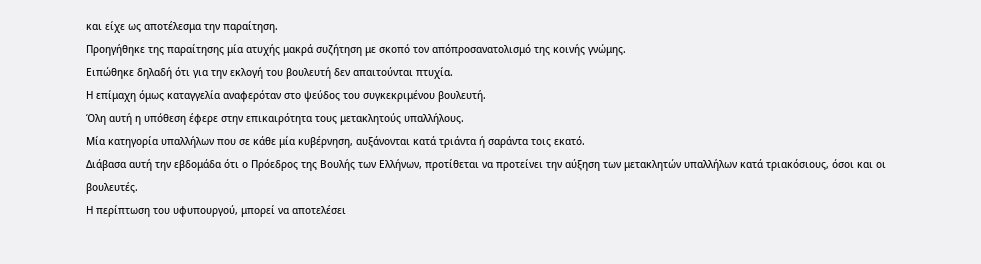και είχε ως αποτέλεσμα την παραίτηση.
Προηγήθηκε της παραίτησης μία ατυχής μακρά συζήτηση με σκοπό τον απόπροσανατολισμό της κοινής γνώμης.
Ειπώθηκε δηλαδή ότι για την εκλογή του βουλευτή δεν απαιτούνται πτυχία.
Η επίμαχη όμως καταγγελία αναφερόταν στο ψεύδος του συγκεκριμένου βουλευτή.
Όλη αυτή η υπόθεση έφερε στην επικαιρότητα τους μετακλητούς υπαλλήλους.
Μία κατηγορία υπαλλήλων που σε κάθε μία κυβέρνηση, αυξάνονται κατά τριάντα ή σαράντα τοις εκατό.
Διάβασα αυτή την εβδομάδα ότι ο Πρόεδρος της Βουλής των Ελλήνων, προτίθεται να προτείνει την αύξηση των μετακλητών υπαλλήλων κατά τριακόσιους, όσοι και οι βουλευτές.
Η περίπτωση του υφυπουργού, μπορεί να αποτελέσει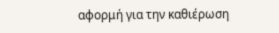αφορμή για την καθιέρωση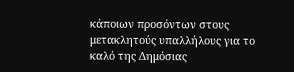κάποιων προσόντων στους μετακλητούς υπαλλήλους για το καλό της Δημόσιας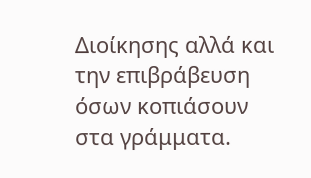Διοίκησης αλλά και την επιβράβευση όσων κοπιάσουν στα γράμματα.